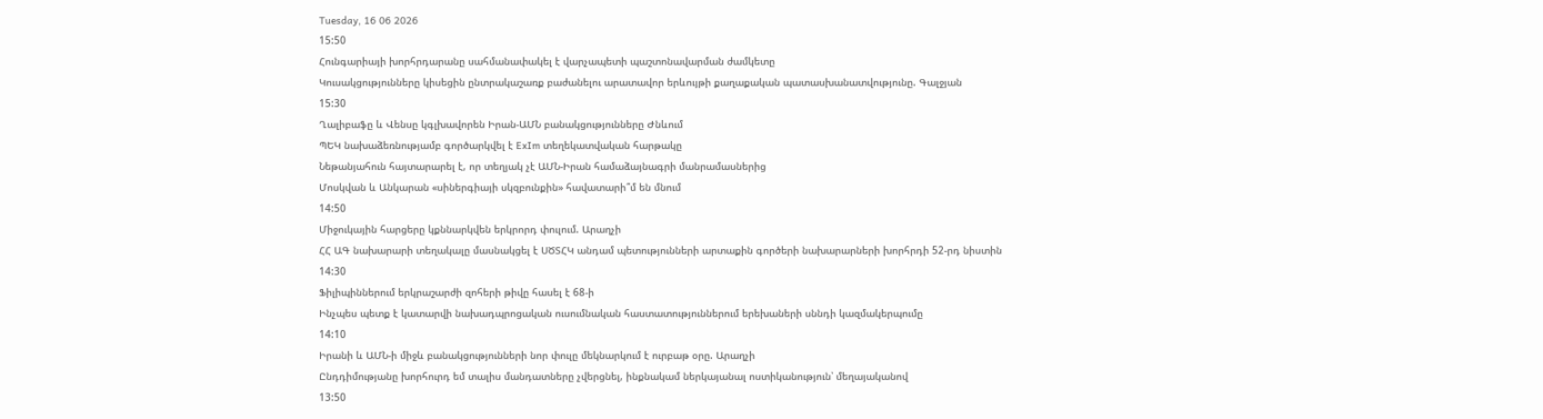Tuesday, 16 06 2026
15:50
Հունգարիայի խորհրդարանը սահմանափակել է վարչապետի պաշտոնավարման ժամկետը
Կուսակցությունները կիսեցին ընտրակաշառք բաժանելու արատավոր երևույթի քաղաքական պատասխանատվությունը. Գալջյան
15:30
Ղալիբաֆը և Վենսը կգլխավորեն Իրան-ԱՄՆ բանակցությունները Ժնևում
ՊԵԿ նախաձեռնությամբ գործարկվել է ExIm տեղեկատվական հարթակը
Նեթանյահուն հայտարարել է, որ տեղյակ չէ ԱՄՆ-Իրան համաձայնագրի մանրամասներից
Մոսկվան և Անկարան «սիներգիայի սկզբունքին» հավատարի՞մ են մնում
14:50
Միջուկային հարցերը կքննարկվեն երկրորդ փուլում. Արաղչի
ՀՀ ԱԳ նախարարի տեղակալը մասնակցել է ՍԾՏՀԿ անդամ պետությունների արտաքին գործերի նախարարների խորհրդի 52-րդ նիստին
14:30
Ֆիլիպիններում երկրաշարժի զոհերի թիվը հասել է 68-ի
Ինչպես պետք է կատարվի նախադպրոցական ուսումնական հաստատություններում երեխաների սննդի կազմակերպումը
14:10
Իրանի և ԱՄՆ-ի միջև բանակցությունների նոր փուլը մեկնարկում է ուրբաթ օրը. Արաղչի
Ընդդիմությանը խորհուրդ եմ տալիս մանդատները չվերցնել, ինքնակամ ներկայանալ ոստիկանություն՝ մեղայականով
13:50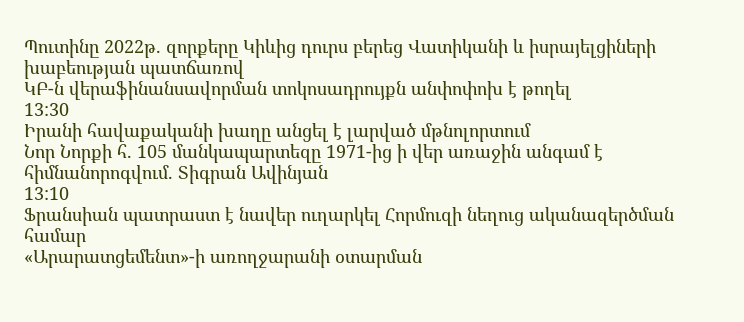Պուտինը 2022թ. զորքերը Կիևից դուրս բերեց Վատիկանի և իսրայելցիների խաբեության պատճառով
ԿԲ-ն վերաֆինանսավորման տոկոսադրույքն անփոփոխ է թողել
13:30
Իրանի հավաքականի խաղը անցել է լարված մթնոլորտում
Նոր Նորքի հ. 105 մանկապարտեզը 1971-ից ի վեր առաջին անգամ է հիմնանորոգվում. Տիգրան Ավինյան
13:10
Ֆրանսիան պատրաստ է նավեր ուղարկել Հորմուզի նեղուց ականազերծման համար
«Արարատցեմենտ»-ի առողջարանի օտարման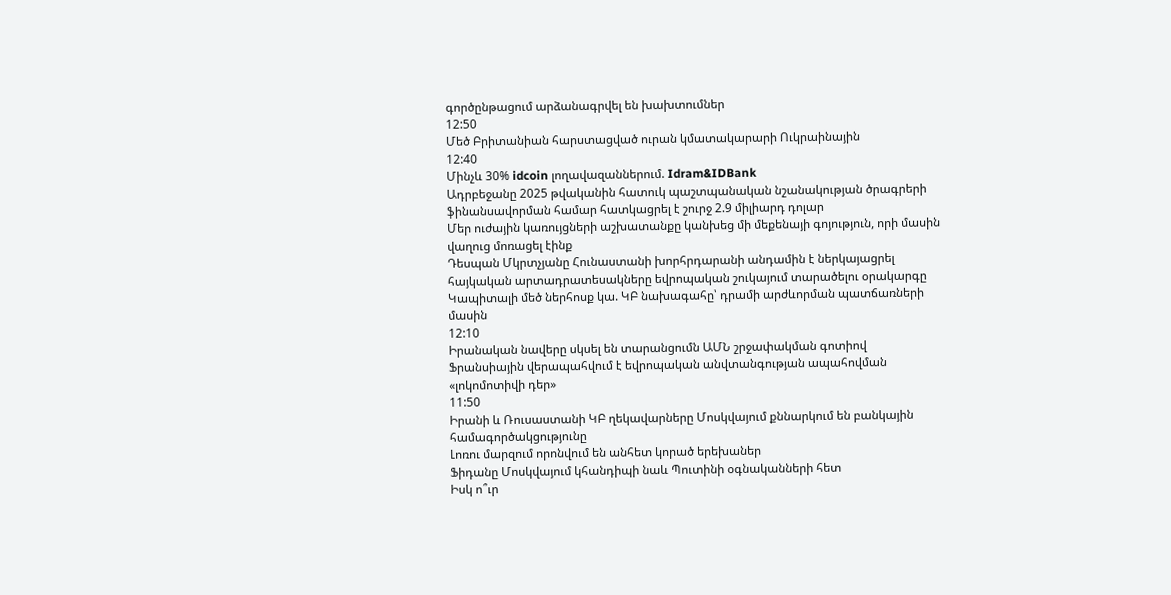գործընթացում արձանագրվել են խախտումներ
12:50
Մեծ Բրիտանիան հարստացված ուրան կմատակարարի Ուկրաինային
12:40
Մինչև 30% idcoin լողավազաններում. Idram&IDBank
Ադրբեջանը 2025 թվականին հատուկ պաշտպանական նշանակության ծրագրերի ֆինանսավորման համար հատկացրել է շուրջ 2.9 միլիարդ դոլար
Մեր ուժային կառույցների աշխատանքը կանխեց մի մեքենայի գոյություն, որի մասին վաղուց մոռացել էինք
Դեսպան Մկրտչյանը Հունաստանի խորհրդարանի անդամին է ներկայացրել հայկական արտադրատեսակները եվրոպական շուկայում տարածելու օրակարգը
Կապիտալի մեծ ներհոսք կա. ԿԲ նախագահը՝ դրամի արժևորման պատճառների մասին
12:10
Իրանական նավերը սկսել են տարանցումն ԱՄՆ շրջափակման գոտիով
Ֆրանսիային վերապահվում է եվրոպական անվտանգության ապահովման «լոկոմոտիվի դեր»
11:50
Իրանի և Ռուսաստանի ԿԲ ղեկավարները Մոսկվայում քննարկում են բանկային համագործակցությունը
Լոռու մարզում որոնվում են անհետ կորած երեխաներ
Ֆիդանը Մոսկվայում կհանդիպի նաև Պուտինի օգնականների հետ
Իսկ ո՞ւր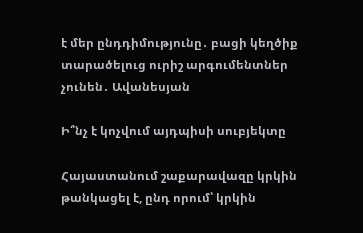է մեր ընդդիմությունը․ բացի կեղծիք տարածելուց ուրիշ արգումենտներ չունեն․ Ավանեսյան

Ի՞նչ է կոչվում այդպիսի սուբյեկտը

Հայաստանում շաքարավազը կրկին թանկացել է, ընդ որում՝ կրկին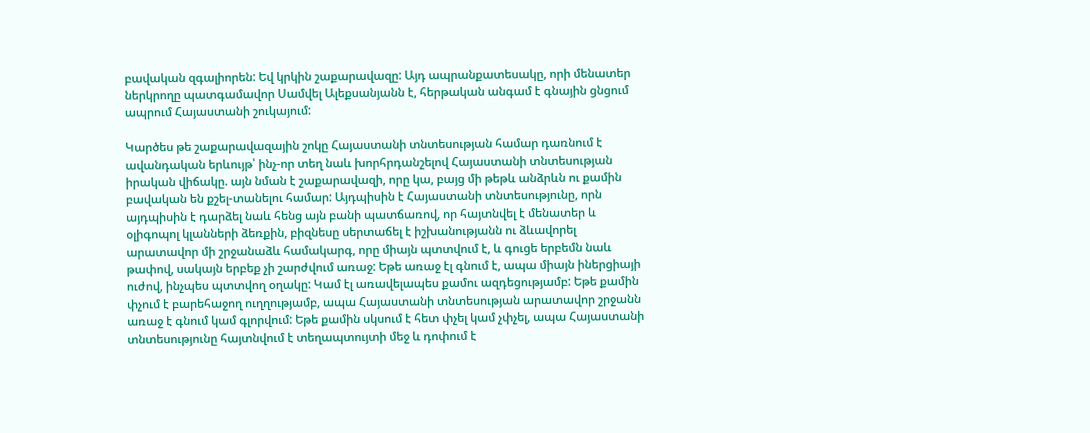բավական զգալիորեն: Եվ կրկին շաքարավազը: Այդ ապրանքատեսակը, որի մենատեր ներկրողը պատգամավոր Սամվել Ալեքսանյանն է, հերթական անգամ է գնային ցնցում ապրում Հայաստանի շուկայում:

Կարծես թե շաքարավազային շոկը Հայաստանի տնտեսության համար դառնում է ավանդական երևույթ՝ ինչ-որ տեղ նաև խորհրդանշելով Հայաստանի տնտեսության իրական վիճակը. այն նման է շաքարավազի, որը կա, բայց մի թեթև անձրևն ու քամին բավական են քշել-տանելու համար: Այդպիսին է Հայաստանի տնտեսությունը, որն այդպիսին է դարձել նաև հենց այն բանի պատճառով, որ հայտնվել է մենատեր և օլիգոպոլ կլանների ձեռքին, բիզնեսը սերտաճել է իշխանությանն ու ձևավորել արատավոր մի շրջանաձև համակարգ, որը միայն պտտվում է, և գուցե երբեմն նաև թափով, սակայն երբեք չի շարժվում առաջ: Եթե առաջ էլ գնում է, ապա միայն իներցիայի ուժով, ինչպես պտտվող օղակը: Կամ էլ առավելապես քամու ազդեցությամբ: Եթե քամին փչում է բարեհաջող ուղղությամբ, ապա Հայաստանի տնտեսության արատավոր շրջանն առաջ է գնում կամ գլորվում: Եթե քամին սկսում է հետ փչել կամ չփչել, ապա Հայաստանի տնտեսությունը հայտնվում է տեղապտույտի մեջ և դոփում է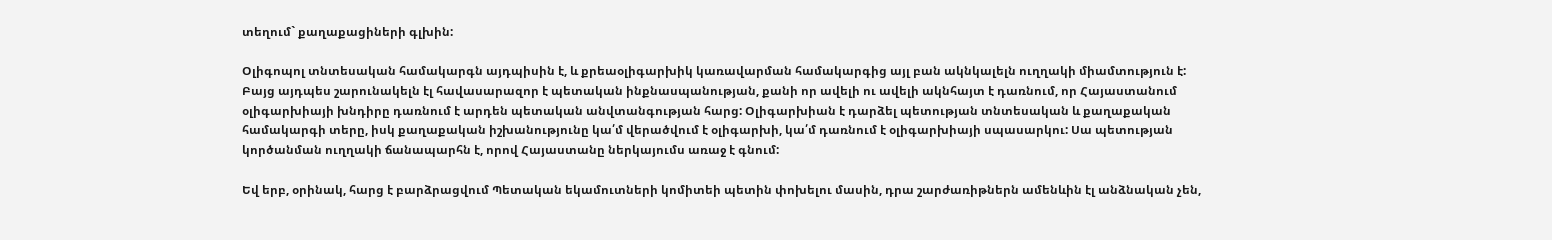տեղում` քաղաքացիների գլխին:

Օլիգոպոլ տնտեսական համակարգն այդպիսին է, և քրեաօլիգարխիկ կառավարման համակարգից այլ բան ակնկալելն ուղղակի միամտություն է: Բայց այդպես շարունակելն էլ հավասարազոր է պետական ինքնասպանության, քանի որ ավելի ու ավելի ակնհայտ է դառնում, որ Հայաստանում օլիգարխիայի խնդիրը դառնում է արդեն պետական անվտանգության հարց: Օլիգարխիան է դարձել պետության տնտեսական և քաղաքական համակարգի տերը, իսկ քաղաքական իշխանությունը կա՛մ վերածվում է օլիգարխի, կա՛մ դառնում է օլիգարխիայի սպասարկու: Սա պետության կործանման ուղղակի ճանապարհն է, որով Հայաստանը ներկայումս առաջ է գնում:

Եվ երբ, օրինակ, հարց է բարձրացվում Պետական եկամուտների կոմիտեի պետին փոխելու մասին, դրա շարժառիթներն ամենևին էլ անձնական չեն,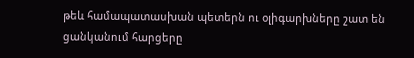թեև համապատասխան պետերն ու օլիգարխները շատ են ցանկանում հարցերը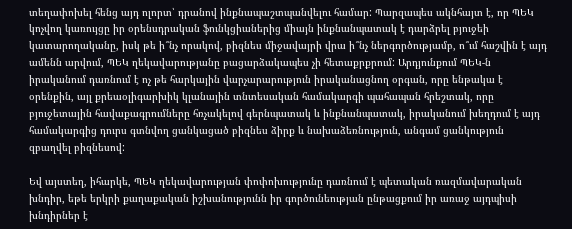տեղափոխել հենց այդ ոլորտ՝ դրանով ինքնապաշտպանվելու համար: Պարզապես ակնհայտ է, որ ՊԵԿ կոչվող կառույցը իր օրենսդրական ֆունկցիաներից միայն ինքնանպատակ է դարձրել բյուջեի կատարողականը, իսկ թե ի՞նչ որակով, բիզնես միջավայրի վրա ի՞նչ ներգործությամբ, ո՞ւմ հաշվին է այդ ամենն արվում, ՊԵԿ ղեկավարությանը բացարձակապես չի հետաքրքրում: Արդյունքում ՊԵԿ-ն իրականում դառնում է ոչ թե հարկային վարչարարություն իրականացնող օրգան, որը ենթակա է օրենքին, այլ քրեաօլիգարխիկ կլանային տնտեսական համակարգի պահապան հրեշտակ, որը բյուջետային հավաքագրումները հռչակելով գերնպատակ և ինքնանպատակ, իրականում խեղդում է այդ համակարգից դուրս գտնվող ցանկացած բիզնես ձիրք և նախաձեռնություն, անգամ ցանկություն զբաղվել բիզնեսով:

Եվ այստեղ, իհարկե, ՊԵԿ ղեկավարության փոփոխությունը դառնում է պետական ռազմավարական խնդիր, եթե երկրի քաղաքական իշխանությունն իր գործունեության ընթացքում իր առաջ այդպիսի խնդիրներ է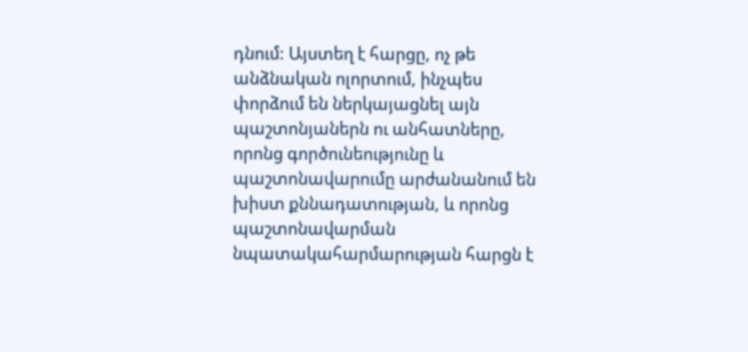դնում: Այստեղ է հարցը, ոչ թե անձնական ոլորտում, ինչպես փորձում են ներկայացնել այն պաշտոնյաներն ու անհատները, որոնց գործունեությունը և պաշտոնավարումը արժանանում են խիստ քննադատության, և որոնց պաշտոնավարման նպատակահարմարության հարցն է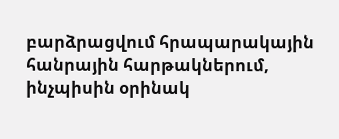բարձրացվում հրապարակային հանրային հարթակներում, ինչպիսին օրինակ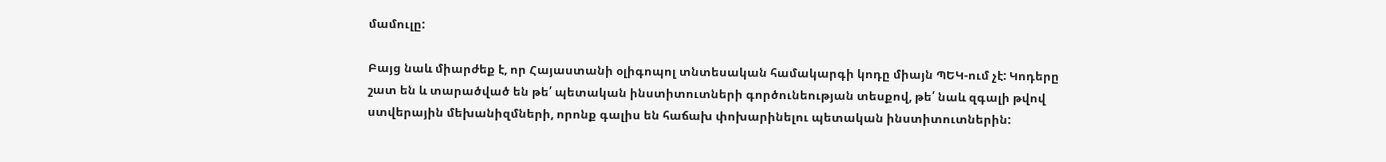մամուլը:

Բայց նաև միարժեք է, որ Հայաստանի օլիգոպոլ տնտեսական համակարգի կոդը միայն ՊԵԿ-ում չէ: Կոդերը շատ են և տարածված են թե՛ պետական ինստիտուտների գործունեության տեսքով, թե՛ նաև զգալի թվով ստվերային մեխանիզմների, որոնք գալիս են հաճախ փոխարինելու պետական ինստիտուտներին: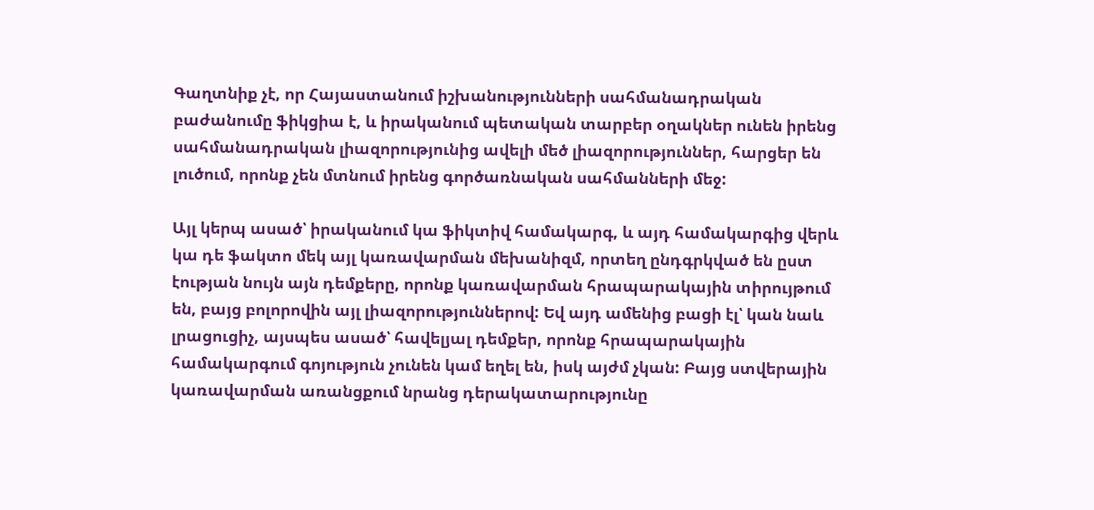Գաղտնիք չէ, որ Հայաստանում իշխանությունների սահմանադրական բաժանումը ֆիկցիա է, և իրականում պետական տարբեր օղակներ ունեն իրենց սահմանադրական լիազորությունից ավելի մեծ լիազորություններ, հարցեր են լուծում, որոնք չեն մտնում իրենց գործառնական սահմանների մեջ:

Այլ կերպ ասած՝ իրականում կա ֆիկտիվ համակարգ, և այդ համակարգից վերև կա դե ֆակտո մեկ այլ կառավարման մեխանիզմ, որտեղ ընդգրկված են ըստ էության նույն այն դեմքերը, որոնք կառավարման հրապարակային տիրույթում են, բայց բոլորովին այլ լիազորություններով: Եվ այդ ամենից բացի էլ՝ կան նաև լրացուցիչ, այսպես ասած՝ հավելյալ դեմքեր, որոնք հրապարակային համակարգում գոյություն չունեն կամ եղել են, իսկ այժմ չկան: Բայց ստվերային կառավարման առանցքում նրանց դերակատարությունը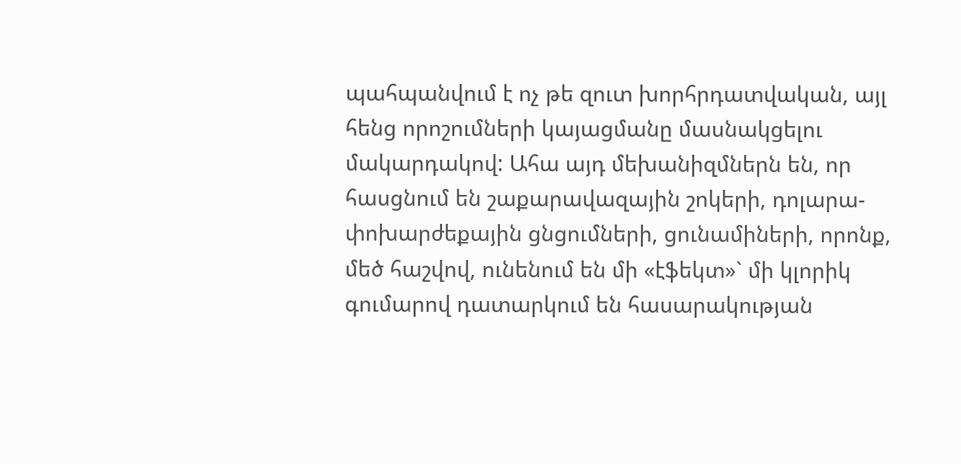պահպանվում է ոչ թե զուտ խորհրդատվական, այլ հենց որոշումների կայացմանը մասնակցելու մակարդակով: Ահա այդ մեխանիզմներն են, որ հասցնում են շաքարավազային շոկերի, դոլարա-փոխարժեքային ցնցումների, ցունամիների, որոնք, մեծ հաշվով, ունենում են մի «էֆեկտ»` մի կլորիկ գումարով դատարկում են հասարակության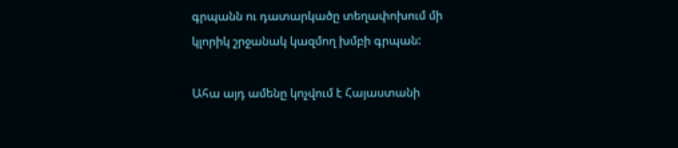գրպանն ու դատարկածը տեղափոխում մի կլորիկ շրջանակ կազմող խմբի գրպան:

Ահա այդ ամենը կոչվում է Հայաստանի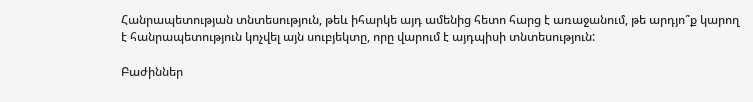Հանրապետության տնտեսություն, թեև իհարկե այդ ամենից հետո հարց է առաջանում, թե արդյո՞ք կարող է հանրապետություն կոչվել այն սուբյեկտը, որը վարում է այդպիսի տնտեսություն:

Բաժիններ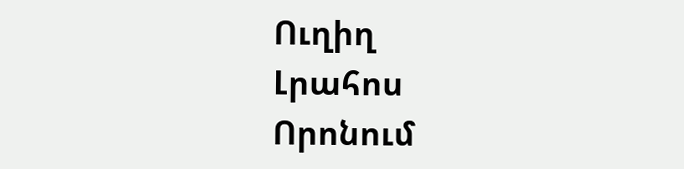Ուղիղ
Լրահոս
Որոնում